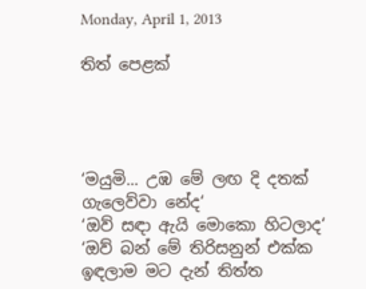Monday, April 1, 2013

තිත් පෙළක්




‘මයුමි... උඹ මේ ලඟ දි දතක් ගැලෙව්වා නේද‘
‘ඔව් සඳා ඇයි මොකො හිටලාද‘
‘ඔව් බන් මේ තිරිසනුන් එක්ක ඉඳලාම මට දැන් තිත්ත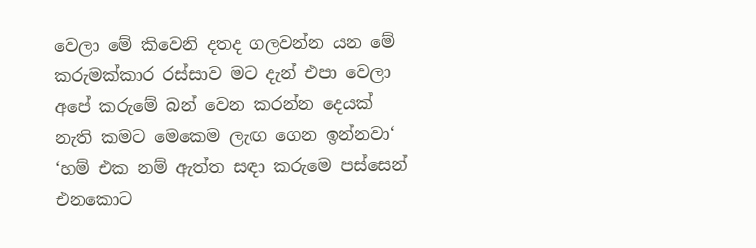වෙලා මේ කිවෙනි දතද ගලවන්න යන මේ කරුමක්කාර රස්සාව මට දැන් එපා වෙලා අපේ කරුමේ බන් වෙන කරන්න දෙයක් නැති කමට මෙකෙම ලැඟ ගෙන ඉන්නවා‘
‘හම් එක නම් ඇත්ත සඳා කරුමෙ පස්සෙන් එනකොට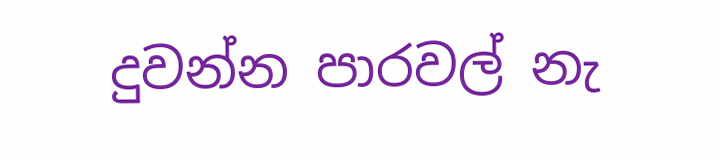දුවන්න පාරවල් නැ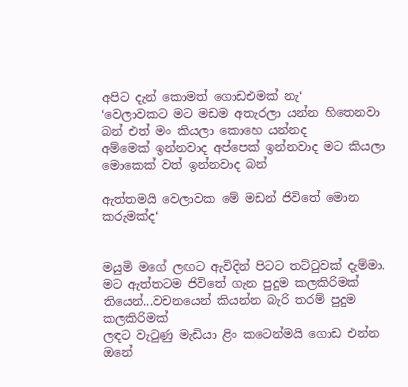අපිට දැන් කොමත් ගොඩඑමක් නැ‘
‘වෙලාවකට මට මඩම අතැරලා යන්න හිතෙනවා බන් එත් මං කියලා කොහෙ යන්නද
අම්මෙක් ඉන්නවාද අප්පෙක් ඉන්නවාද මට කියලා මොකෙක් වත් ඉන්නවාද බන්

ඇත්තමයි වෙලාවක මේ මඩන් ජිවිතේ මොන කරුමක්ද‘


මයුමි මගේ ලඟට ඇවිදින් පිටට තට්ටුවක් දැම්මා.
මට ඇත්තටම ජිවිතේ ගැන පුදුම කලකිරිමක් තියෙන්...වචනයෙන් කියන්න බැරි තරම් පුදුම කලකිරිමක්
ලඳට වැටුණු මැඩියා ළිං කටෙන්මයි ගොඩ එන්න ඔනේ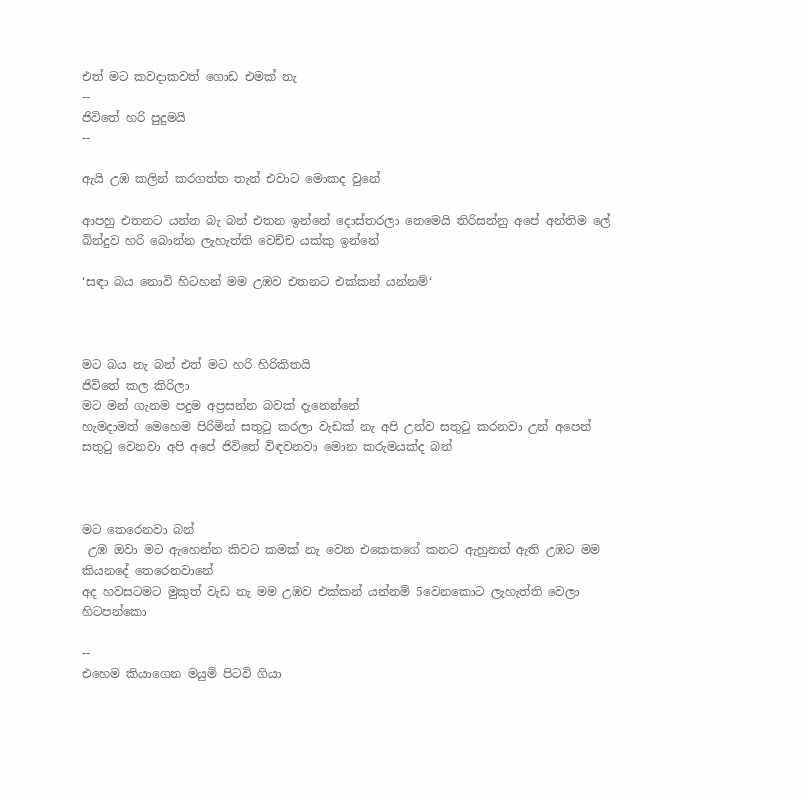එත් මට කවදාකවත් ගොඩ එමක් නැ
--
ජිවිතේ හරි පුදුමයි
--

ඇයි උඹ කලින් කරගත්ත තැන් එවාට මොකද වුනේ

ආපහු එතනට යන්න බැ බන් එතන ඉන්නේ දොස්තරලා නෙමෙයි තිරිසන්නු අපේ අන්තිම ලේ බින්දුව හරි බොන්න ලැහැත්ති වෙච්ච යක්කු ඉන්නේ

‘සඳා බය නොවි හිටහන් මම උඹව එතනට එක්කන් යන්නම්‘



මට බය නැ බන් එත් මට හරි හිරිකිතයි
ජිවිතේ කල කිරිලා
මට මන් ගැනම පදුම අප්‍රසන්න බවක් දැනෙන්නේ
හැමදාමත් මෙහෙම පිරිමින් සතුටු කරලා වැඩක් නැ අපි උන්ව සතුටු කරනවා උන් අපෙන් සතුටු වෙනවා අපි අපේ ජිවිතේ විඳවනවා මොන කරුමයක්ද බන්



මට තෙරෙනවා බන්
 උඹ ඔවා මට ඇහෙන්න කිවට කමක් නැ වෙන එකෙකගේ කනට ඇහුනත් ඇති උඹට මම කියනදේ තෙරෙනවානේ
අද හවසටමට මුකුත් වැඩ නැ මම උඹව එක්කන් යන්නම් 5වෙනකොට ලැහැත්ති වෙලා හිටපන්කො

--
එහෙම කියාගෙන මයුමි පිටවි ගියා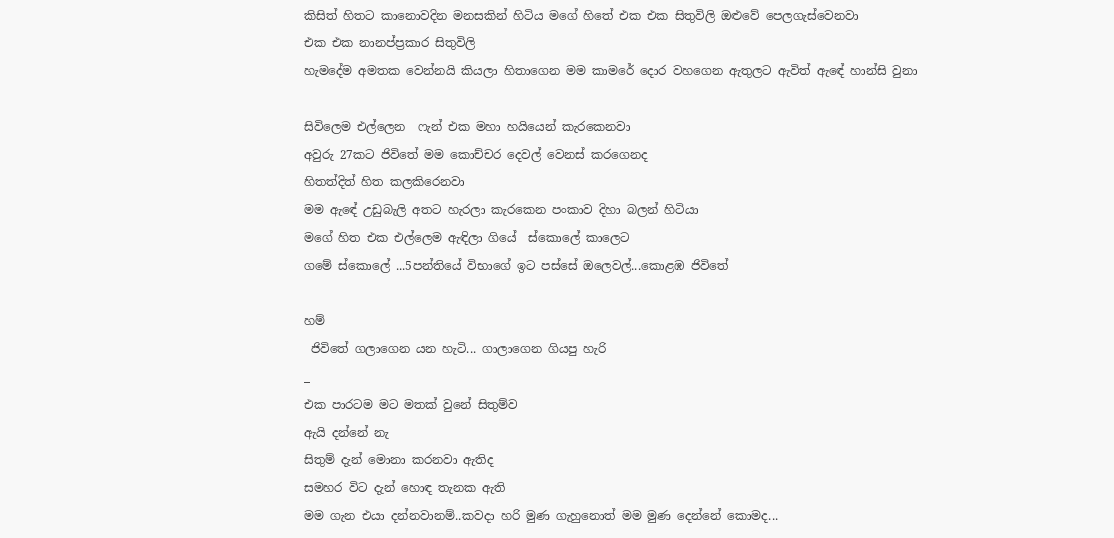කිසිත් හිතට කානොවදින මනසකින් හිටිය මගේ හිතේ එක එක සිතුවිලි ඔළුවේ පෙලගැස්වෙනවා
එක එක නානප්ප්‍රකාර සිතුවිලි
හැමදේම අමතක වෙන්නයි කියලා හිතාගෙන මම කාමරේ දොර වහගෙන ඇතුලට ඇවිත් ඇඳේ හාන්සි වුනා

සිවිලෙම එල්ලෙන  ෆැන් එක මහා හයියෙන් කැරකෙනවා
අවුරු 27කට ජිවිතේ මම කොච්චර දෙවල් වෙනස් කරගෙනද
හිතත්දිත් හිත කලකිරෙනවා
මම ඇඳේ උඩුබැලි අතට හැරලා කැරකෙන පංකාව දිහා බලන් හිටියා
මගේ හිත එක එල්ලෙම ඇඳිලා ගියේ  ස්කොලේ කාලෙට
ගමේ ස්කොලේ ...5පන්තියේ විභාගේ ඉට පස්සේ ඔලෙවල්...කොළඹ ජිවිතේ

හම්
 ජිවිතේ ගලාගෙන යන හැටි... ගාලාගෙන ගියපු හැරි
_
එක පාරටම මට මතක් වුනේ සිතුම්ව
ඇයි දන්නේ නැ
සිතුම් දැන් මොනා කරනවා ඇතිද
සමහර විට දැන් හොඳ තැනක ඇති
මම ගැන එයා දන්නවානම්..කවදා හරි මුණ ගැහුනොත් මම මුණ දෙන්නේ කොමද...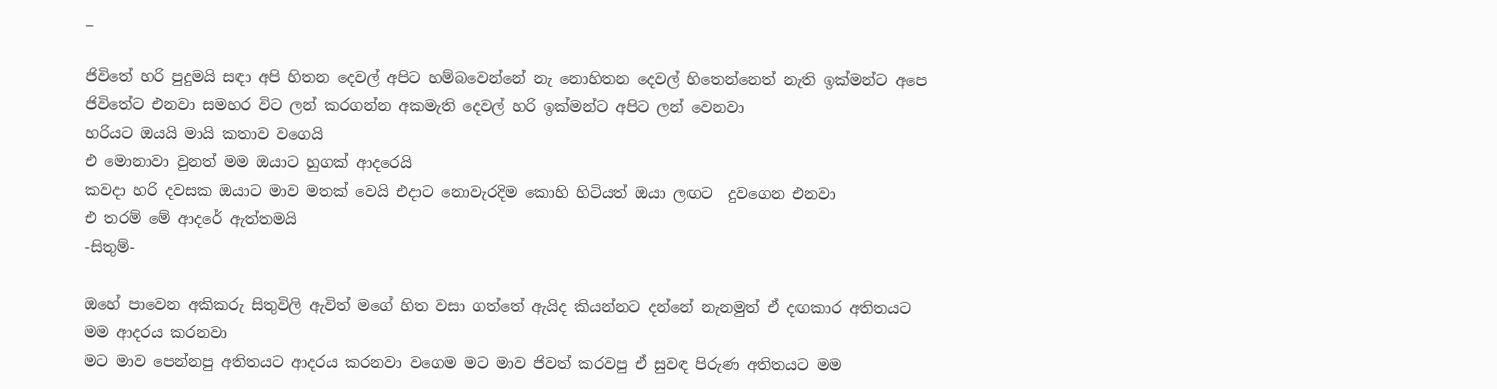_

ජිවිතේ හරි පුදුමයි සඳා අපි හිතන දෙවල් අපිට හම්බවෙන්නේ නැ නොහිතන දෙවල් හිතෙන්නෙත් නැති ඉක්මන්ට අපෙ ජිවිතේට එනවා සමහර විට ලන් කරගන්න අකමැති දෙවල් හරි ඉක්මන්ට අපිට ලන් වෙනවා
හරියට ඔයයි මායි කතාව වගෙයි
එ මොනාවා වුනත් මම ඔයාට හුගක් ආදරෙයි
කවදා හරි දවසක ඔයාට මාව මතක් වෙයි එදාට නොවැරදිම කොහි හිටියත් ඔයා ලඟට  දුවගෙන එනවා
එ තරම් මේ ආදරේ ඇත්තමයි
-සිතුම්-

ඔහේ පාවෙන අකිකරු සිතුවිලි ඇවිත් මගේ හිත වසා ගත්තේ ඇයිද කියන්නට දන්නේ නැනමුත් ඒ දඟකාර අතිතයට මම ආදරය කරනවා
මට මාව පෙන්නපු අතිතයට ආදරය කරනවා වගෙම මට මාව ජිවත් කරවපු ඒ සුවඳ පිරුණ අතිතයට මම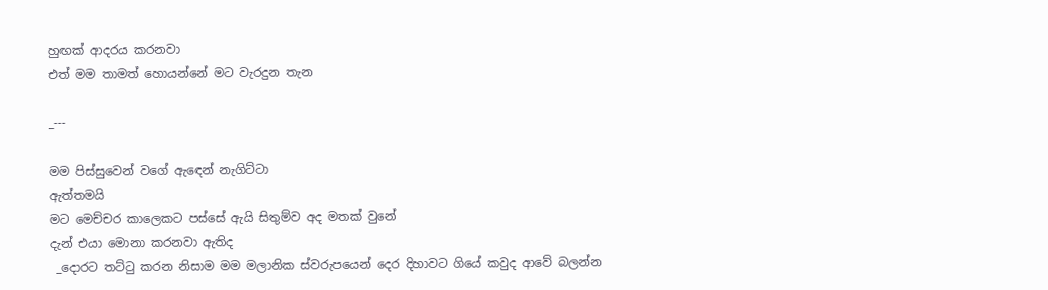හුඟක් ආදරය කරනවා
එත් මම තාමත් හොයන්නේ මට වැරදුන තැන

_---

මම පිස්සුවෙන් වගේ ඇඳෙන් නැගිට්ටා
ඇත්තමයි
මට මෙච්චර කාලෙකට පස්සේ ඇයි සිතුම්ව අද මතක් වුනේ
දැන් එයා මොනා කරනවා ඇතිද
 _දොරට තට්ටු කරන නිසාම මම මලානික ස්වරුපයෙන් දෙර දිහාවට ගියේ කවුද ආවේ බලන්න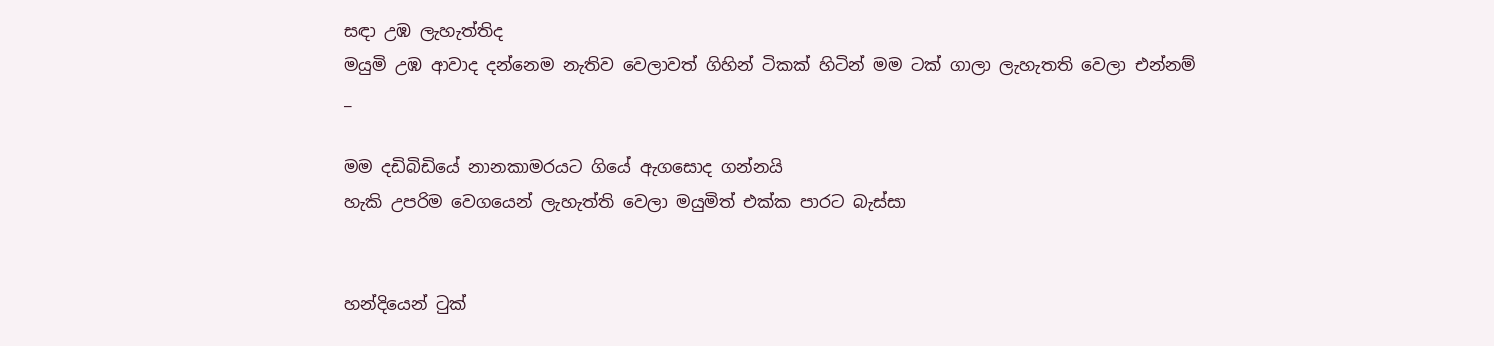සඳා උඹ ලැහැත්තිද
මයුමි උඹ ආවාද දන්නෙම නැතිව වෙලාවත් ගිහින් ටිකක් හිටින් මම ටක් ගාලා ලැහැතති වෙලා එන්නම්
_

මම දඩිබිඩියේ නානකාමරයට ගියේ ඇගසොද ගන්නයි
හැකි උපරිම වෙගයෙන් ලැහැත්ති වෙලා මයුමිත් එක්ක පාරට බැස්සා


හන්දියෙන් ටුක්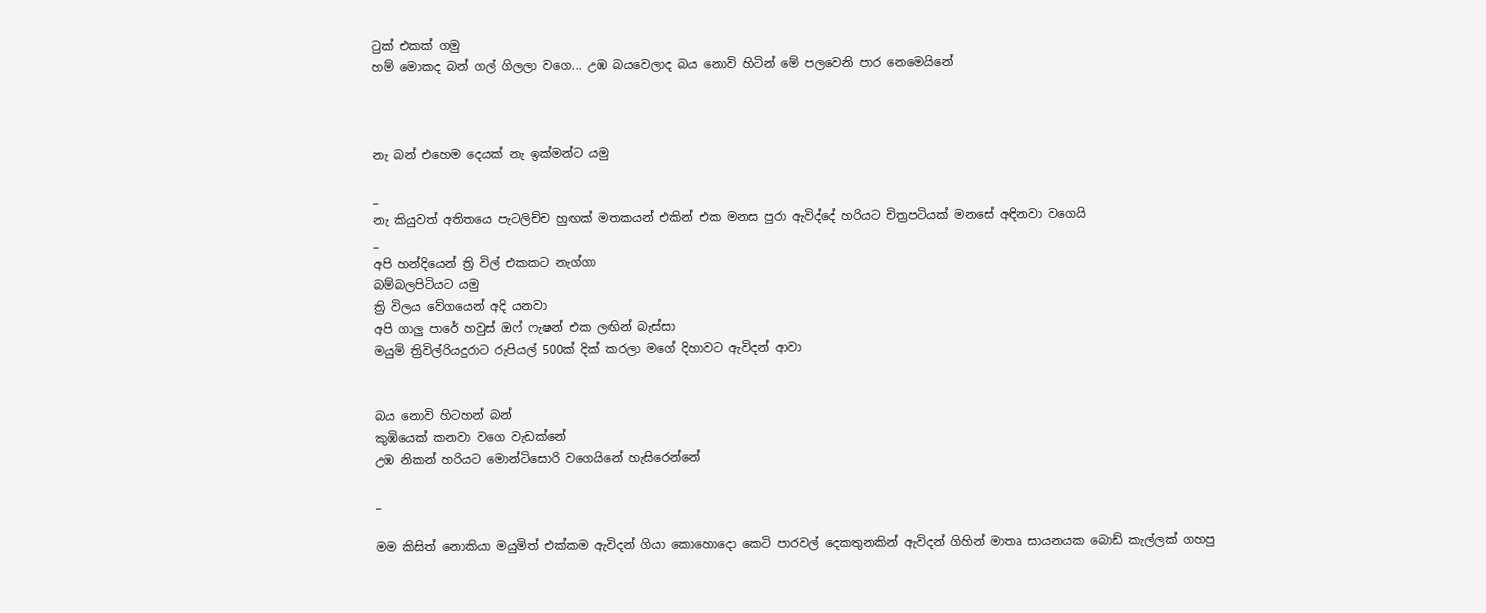ටුක් එකක් ගමු
හම් මොකද බන් ගල් ගිලලා වගෙ... උඹ බයවෙලාද බය නොවි හිටින් මේ පලවෙනි පාර නෙමෙයිනේ



නැ බන් එහෙම දෙයක් නැ ඉක්මන්ට යමු

_
නැ කියුවත් අතිතයෙ පැටලිච්ච හුඟක් මතකයන් එකින් එක මනස පුරා ඇවිද්දේ හරියට චිත්‍රපටියක් මනසේ අඳිනවා වගෙයි
_
අපි හන්දියෙන් ත්‍රි විල් එකකට නැග්ගා
බම්බලපිටියට යමු
ත්‍රි විලය වේගයෙන් අදි යනවා
අපි ගාලු පාරේ හවුස් ඔෆ් ෆැෂන් එක ලඟින් බැස්සා
මයුමි ත්‍රිවිල්රියදුරාට රුපියල් 500ක් දික් කරලා මගේ දිහාවට ඇවිදන් ආවා


බය නොවි හිටහන් බන්
කුඹියෙක් කනවා වගෙ වැඩක්නේ
උඹ නිකන් හරියට මොන්ටිසොරි වගෙයිනේ හැසිරෙන්නේ

_

මම කිසිත් නොකියා මයුමිත් එක්කම ඇවිදන් ගියා කොහොදො කෙටි පාරවල් දෙකතුනකින් ඇවිදන් ගිහින් මාතෘ සායනයක බොඩ් කැල්ලක් ගහපු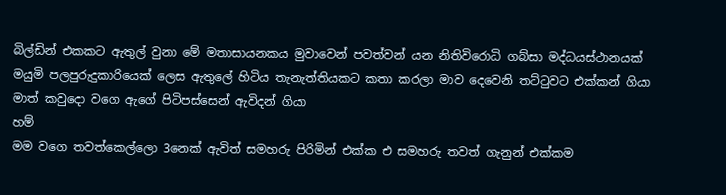බිල්ඩින් එකකට ඇතුල් වුනා මේ මතාසායනකය මුවාවෙන් පවත්වන් යන නිතිවිරොධි ගබ්සා මද්ධයස්ථානයක්
මයුමි පලපුරුදුකාරියෙක් ලෙස ඇතුලේ හිටිය තැනැත්තියකට කතා කරලා මාව දෙවෙනි තට්ටුවට එක්කන් ගියා
මාත් කවුදො වගෙ ඇගේ පිටිපස්සෙන් ඇවිදන් ගියා
හම්
මම වගෙ තවත්කෙල්ලො 3නෙක් ඇවිත් සමහරු පිරිමින් එක්ක එ සමහරු තවත් ගැනුන් එක්කම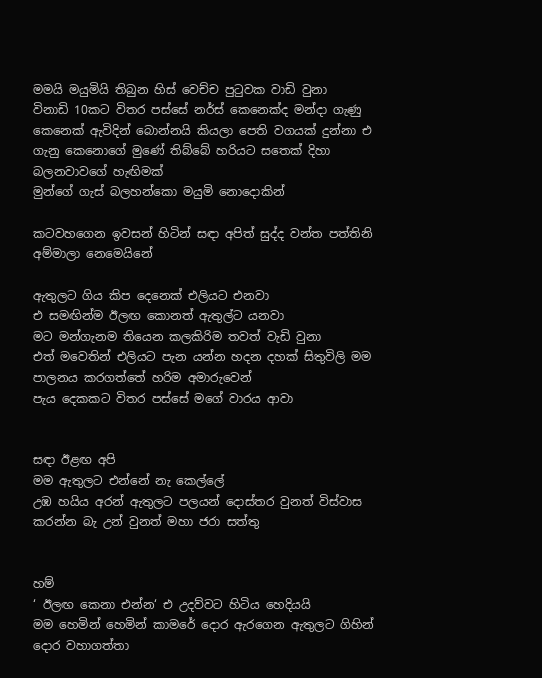මමයි මයුමියි තිබුන හිස් වෙච්ච පුටුවක වාඩි වුනා
විනාඩි 10කට විතර පස්සේ නර්ස් කෙනෙක්ද මන්දා ගැණු කෙනෙක් ඇවිදින් බොන්නයි කියලා පෙති වගයක් දුන්නා එ ගැනු කෙනොගේ මුණේ තිබ්බේ හරියට සතෙක් දිහා බලනවාවගේ හැඟිමක්
මුන්ගේ ගැස් බලහන්කො මයුමි නොදොකින්

කටවහගෙන ඉවසන් හිටින් සඳා අපිත් සුද්ද වන්ත පත්තිනි අම්මාලා නෙමෙයිනේ

ඇතුලට ගිය කිප දෙනෙක් එලියට එනවා
එ සමඟින්ම ඊලඟ කොනත් ඇතුල්ට යනවා
මට මන්ගැනම තියෙන කලකිරිම තවත් වැඩි වුනා
එත් මවෙතින් එලියට පැන යන්න හදන දහක් සිතුවිලි මම පාලනය කරගත්තේ හරිම අමාරුවෙන්
පැය දෙකකට විතර පස්සේ මගේ වාරය ආවා


සඳා ඊළඟ අපි
මම ඇතුලට එන්නේ නැ කෙල්ලේ
උඹ හයිය අරන් ඇතුලට පලයන් දොස්තර වුනත් විස්වාස කරන්න බැ උන් වුනත් මහා ජරා සත්තු


හම්
‘ ඊලඟ කෙනා එන්න‘ එ උදව්වට හිටිය හෙදියයි
මම හෙමින් හෙමින් කාමරේ දොර ඇරගෙන ඇතුලට ගිහින් දොර වහාගත්තා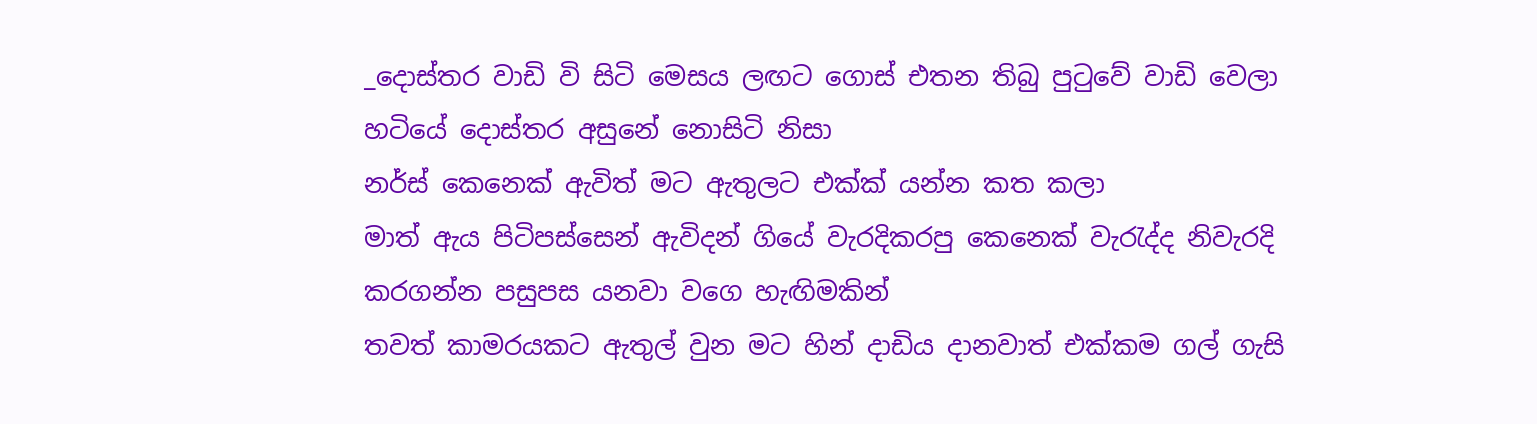_දොස්තර වාඩි වි සිටි මෙසය ලඟට ගොස් එතන තිබු පුටුවේ වාඩි වෙලා හටියේ දොස්තර අසුනේ නොසිටි නිසා
නර්ස් කෙනෙක් ඇවිත් මට ඇතුලට එක්ක් යන්න කත කලා
මාත් ඇය පිටිපස්සෙන් ඇවිදන් ගියේ වැරදිකරපු කෙනෙක් වැරැද්ද නිවැරදි කරගන්න පසුපස යනවා වගෙ හැඟිමකින්
තවත් කාමරයකට ඇතුල් වුන මට හින් දාඩිය දානවාත් එක්කම ගල් ගැසි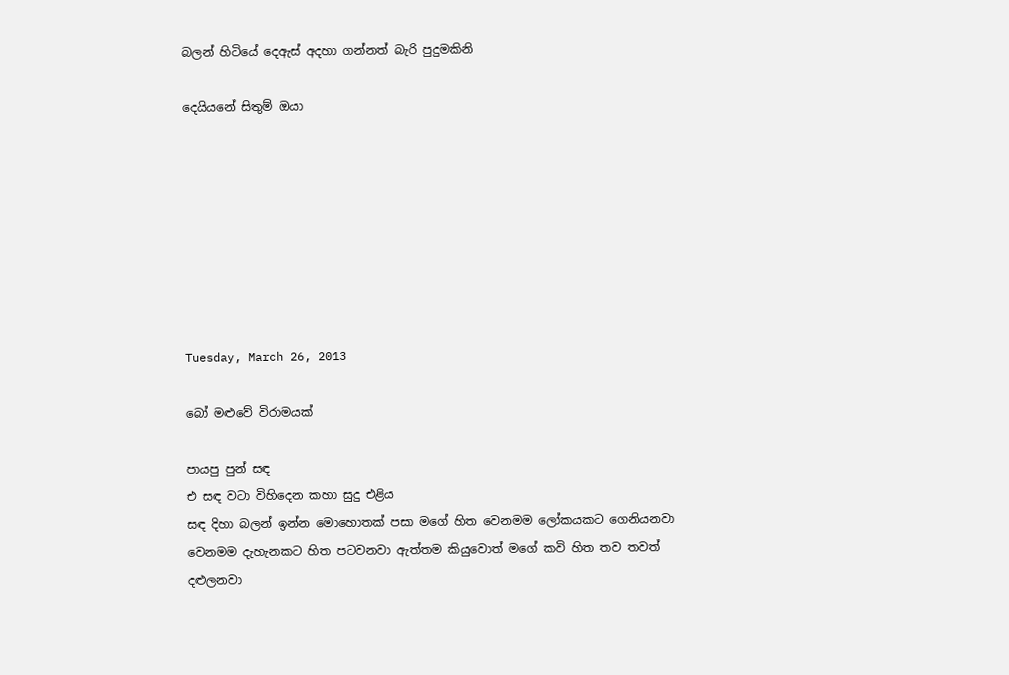බලන් හිටියේ දෙඇස් අදහා ගන්නත් බැරි පුදුමකිනි

දෙයියනේ සිතුම් ඔයා








Tuesday, March 26, 2013

බෝ මළුවේ විරාමයක්

පායපු පුන් සඳ
එ සඳ වටා විහිදෙන කහා සුදු එළිය
සඳ දිහා බලන් ඉන්න මොහොතක් පසා මගේ හිත වෙනමම ලෝකයකට ගෙනියනවා වෙනමම දැහැනකට හිත පටවනවා ඇත්තම කියුවොත් මගේ කවි හිත තව තවත් දළුලනවා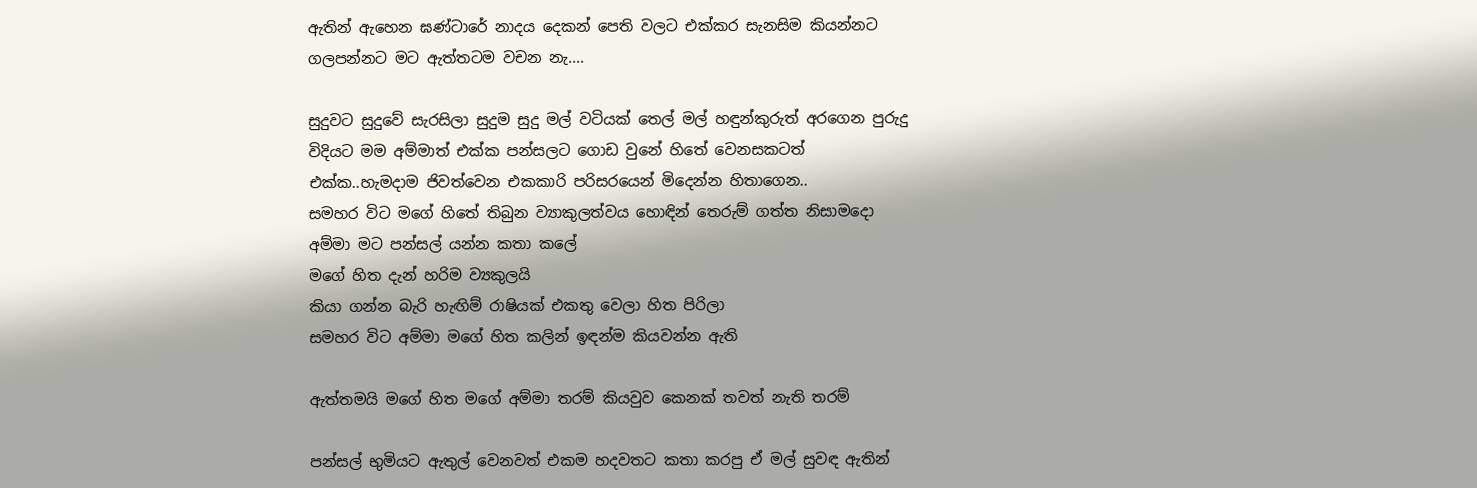ඇතින් ඇහෙන ඝණ්ටාරේ නාදය දෙකන් පෙති වලට එක්කර සැනසිම කියන්නට ගලපන්නට මට ඇත්තටම වචන නැ....

සුදුවට සුදුවේ සැරසිලා සුදුම සුදු මල් වටියක් තෙල් මල් හඳුන්කුරුත් අරගෙන පුරුදු විදියට මම අම්මාත් එක්ක පන්සලට ගොඩ වුනේ හිතේ වෙනසකටත්  එක්ක..හැමදාම ජිවත්වෙන එකකාරි පරිසරයෙන් මිදෙන්න හිතාගෙන..
සමහර විට මගේ හිතේ තිබුන ව්‍යාකුලත්වය හොඳින් තෙරුම් ගත්ත නිසාමදො අම්මා මට පන්සල් යන්න කතා කලේ
මගේ හිත දැන් හරිම ව්‍යකුලයි
කියා ගන්න බැරි හැඟිම් රාෂියක් එකතු වෙලා හිත පිරිලා
සමහර විට අම්මා මගේ හිත කලින් ඉඳන්ම කියවන්න ඇති

ඇත්තමයි මගේ හිත මගේ අම්මා තරම් කියවුව කෙනක් තවත් නැති තරම්

පන්සල් භුමියට ඇතුල් වෙනවත් එකම හදවතට කතා කරපු ඒ මල් සුවඳ ඇතින්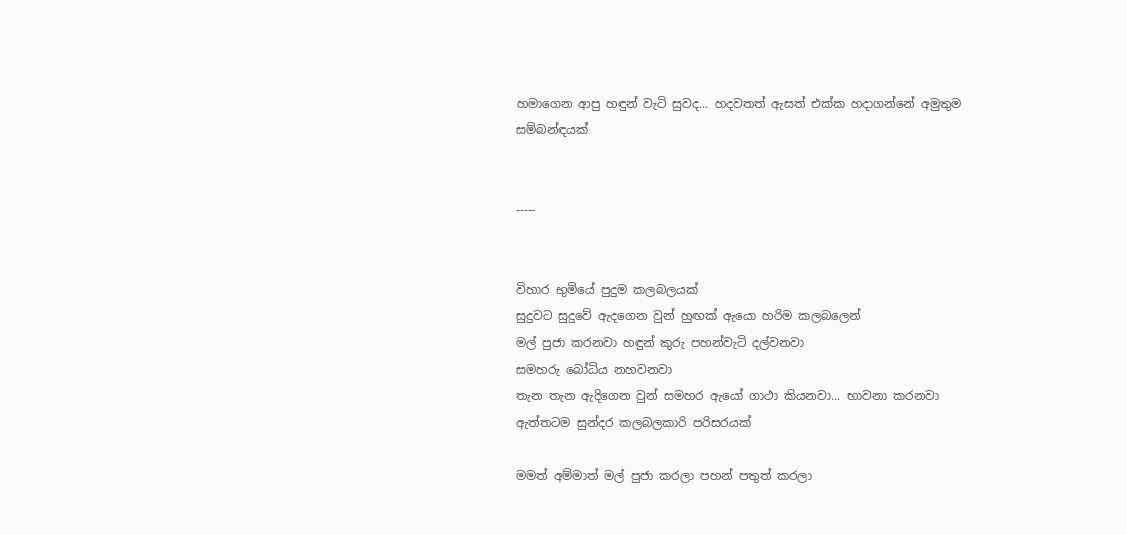හමාගෙන ආපු හඳුන් වැටි සුවද... හදවතත් ඇසත් එක්ක හදාගන්නේ අමුතුම සම්බන්ඳයක්


-----


විහාර භුමියේ පුදුම කලබලයක්
සුදුවට සුදුවේ ඇදගෙන වුන් හුඟක් ඇයො හරිම කලබලෙන්
මල් පුජා කරනවා හඳුන් කුරු පහන්වැටි දල්වනවා
සමහරු බෝධිය නහවනවා
තැන තැන ඇදිගෙන වුන් සමහර ඇයෝ ගාථා කියනවා... භාවනා කරනවා
ඇත්තටම සුන්දර කලබලකාරි පරිසරයක්

මමත් අම්මාත් මල් පුජා කරලා පහන් පතුත් කරලා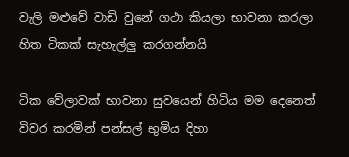වැලි මළුවේ වාඩි වුනේ ගථා කියලා භාවනා කරලා හිත ටිකක් සැහැල්ලු කරගන්නයි

ටික වේලාවක් භාවනා සුවයෙන් හිටිය මම දෙනෙත් විවර කරමින් පන්සල් භුමිය දිහා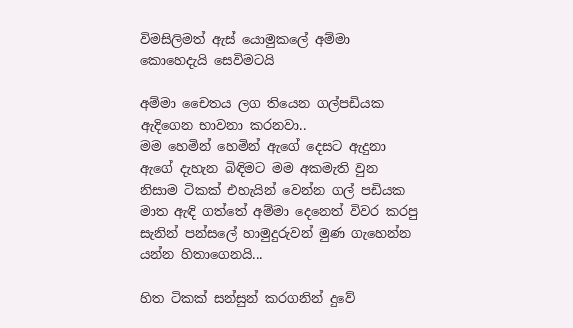විමසිලිමත් ඇස් යොමුකලේ අම්මා කොහෙදැයි සෙවිමටයි

අම්මා චෛතය ලග තියෙන ගල්පඩියක ඇදිගෙන භාවනා කරනවා..
මම හෙමින් හෙමින් ඇගේ දෙසට ඇදුනා
ඇගේ දැහැන බිඳිමට මම අකමැති වුන නිසාම ටිකක් එහැයින් වෙන්න ගල් පඩියක මාත ඇඳි ගත්තේ අම්මා දෙනෙත් විවර කරපු සැනින් පන්සලේ හාමුදුරුවන් මුණ ගැහෙන්න යන්න හිතාගෙනයි...

හිත ටිකක් සන්සුන් කරගනින් දුවේ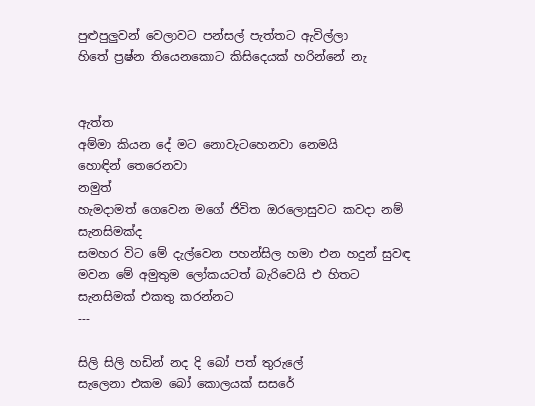පුළුපුලුවන් වෙලාවට පන්සල් පැත්තට ඇවිල්ලා
හිතේ ප්‍රෂ්න තියෙනකොට කිසිදෙයක් හරින්නේ නැ


ඇත්ත
අම්මා කියන දේ මට නොවැටහෙනවා නෙමයි
හොඳින් තෙරෙනවා
නමුත්
හැමදාමත් ගෙවෙන මගේ ජිවිත ඔරලොසුවට කවදා නම් සැනසිමක්ද
සමහර විට මේ දැල්වෙන පහන්සිල හමා එන හදුන් සුවඳ මවන මේ අමුතුම ලෝකයටත් බැරිවෙයි එ හිතට සැනසිමක් එකතු කරන්නට
---

සිලි සිලි හඩින් නද දි බෝ පත් තුරුලේ
සැලෙනා එකම බෝ කොලයක් සසරේ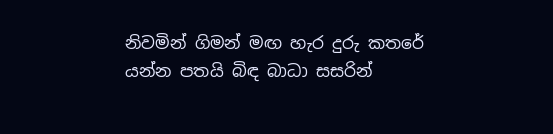නිවමින් ගිමන් මඟ හැර දුරු කතරේ
යන්න පතයි බිඳ බාධා සසරින්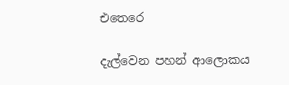එතෙරෙ

දැල්වෙන පහන් ආලොකය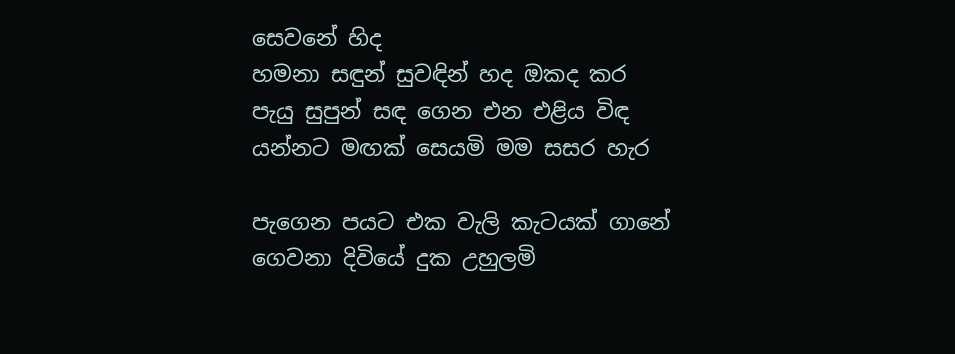සෙවනේ හිද
හමනා සඳුන් සුවඳින් හද ඔකද කර
පැයු සුපුන් සඳ ගෙන එන එළිය විඳ
යන්නට මඟක් සෙයමි මම සසර හැර

පැගෙන පයට එක වැලි කැටයක් ගානේ
ගෙවනා දිවියේ දුක උහුලමි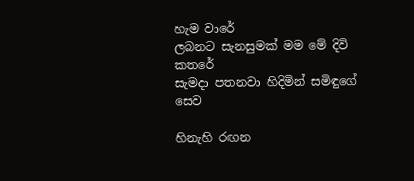හැම වාරේ
ලබනට සැනසුමක් මම මේ දිවි කතරේ
සැමදා පතනවා හිදිමින් සමිඳුගේ සෙව

හිනැහි රඟන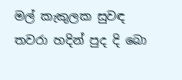මල් කැකුලක සුවඳ
තවරා හදින් පුද දි බො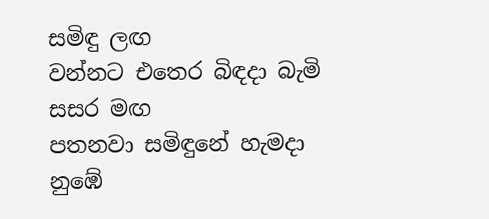සමිඳු ලඟ
වන්නට එතෙර බිඳදා බැමි සසර මඟ
පතනවා සමිඳුනේ හැමදා නුඹේ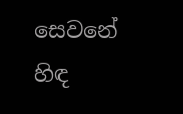සෙවනේ හිඳ